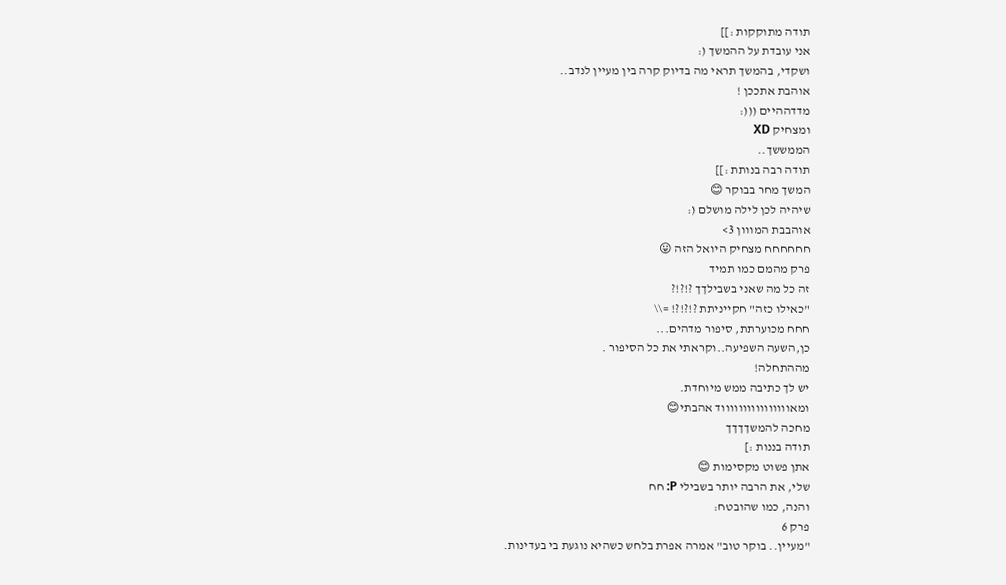תודה מתוקקות :]]
אני עובדת על ההמשך (:
ושקדי, בהמשך תראי מה בדיוק קרה בין מעיין לנדב..
אוהבת אתככן !
מדדההיים (((:
ומצחיק XD
הממששך..
תודה רבה בנותת :]]
המשך מחר בבוקר 😊
שיהיה לכן לילה מושלם (:
אוהבבת המווון 3>
חחחחחח מצחיק היואל הזה 😛
פרק מהמם כמו תמיד
זה כל מה שאני בשבילךך ?!?!?
"כאילו כזה" חקייניתת ?!?!?! =\\
חחח מכוערתת, סיפור מדהים...
כן,השעה השפיעה..וקראתי את כל הסיפור .
מההתחלה!
יש לך כתיבה ממש מיוחדת.
ומאווווווווווווווווד אהבתי😊
מחכה להמשךךךך
תודה בננות :]
אתן פשוט מקסימות 😊
שלי, את הרבה יותר בשבילי P: חח
והנה, כמו שהובטח:
פרק 6
"מעיין.. בוקר טוב" אמרה אפרת בלחש כשהיא נוגעת בי בעדינות.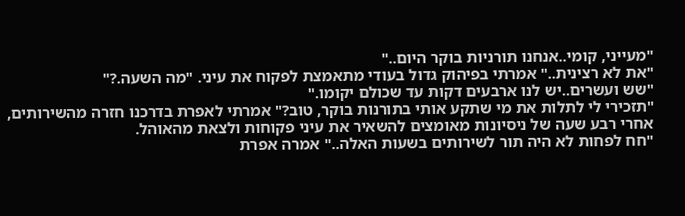"מעייני, קומי..אנחנו תורניות בוקר היום.."
"את לא רצינית.." אמרתי בפיהוק גדול בעודי מתאמצת לפקוח את עיני. "מה השעה.?"
"שש ועשרים..יש לנו ארבעים דקות עד שכולם יקומו."
"תזכירי לי לתלות את מי שתקע אותי בתורנות בוקר, טוב?" אמרתי לאפרת בדרכנו חזרה מהשירותים, אחרי רבע שעה של ניסיונות מאומצים להשאיר את עיני פקוחות ולצאת מהאוהל.
"חח לפחות לא היה תור לשירותים בשעות האלה.." אמרה אפרת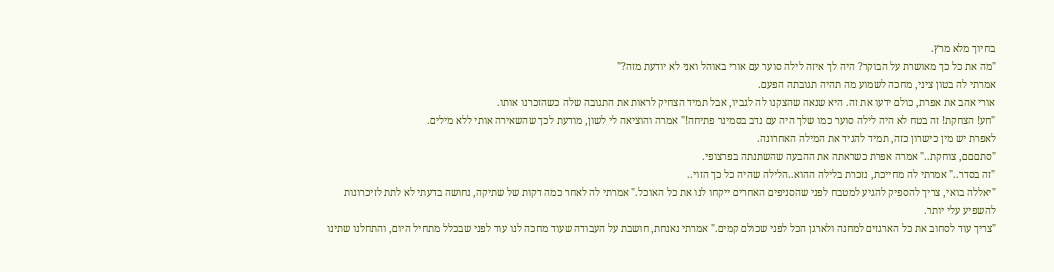בחיוך מלא מרץ.
"מה את כל כך מאושרת על הבוקר? היה לך איזה לילה סוער עם אורי באוהל ואני לא יודעת מזה?"
אמרתי לה בטון ציני, מחכה לשמוע מה תהיה תגובתה הפעם.
אורי אהב את אפרת, כולם ידעו את זה. היא שנאה שהצקנו לה לגביו, אבל תמיד הצחיק לראות את התגובה שלה כשהזכרנו אותו.
"חע! הצחקת! זה בטח לא היה לילה סוער כמו שלך היה עם נדב בסמינר פתיחה!" אמרה והוציאה לי לשון, מודעת לכך שהשאירה אותי ללא מילים.
לאפרת יש מין כישרון כזה, תמיד להגיד את המילה האחרונה.
"סתםםם, צוחקת.." אמרה אפרת כשראתה את ההבעה שהשתנתה בפרצופי.
"זה בסדר.." אמרתי לה מחייכת, נזכרת בלילה ההוא..הלילה שהיה כל כך הזוי..
"יאללה בואי, צריך להספיק להגיע למטבח לפני שהסניפים האחרים ייקחו לנו את כל האוכל." אמרתי לה לאחר כמה דקות של שתיקה, נחושה בדעתי לא לתת לזיכרונות להשפיע עלי יותר.
"צריך עוד לסחוב את כל הארגזים למחנה ולארגן הכל לפני שכולם קמים." אמרתי נאנחת, חושבת על העבודה שעוד מחכה לנו עוד לפני שבכלל מתחיל היום, והתחלנו שתינו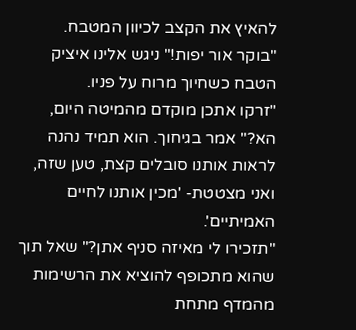להאיץ את הקצב לכיוון המטבח.
"בוקר אור יפות!" ניגש אלינו איציק הטבח כשחיוך מרוח על פניו.
"זרקו אתכן מוקדם מהמיטה היום, הא?" אמר בגיחוך. הוא תמיד נהנה לראות אותנו סובלים קצת, טען שזה, ואני מצטטת- 'מכין אותנו לחיים האמיתיים'.
"תזכירו לי מאיזה סניף אתן?" שאל תוך שהוא מתכופף להוציא את הרשימות מהמדף מתחת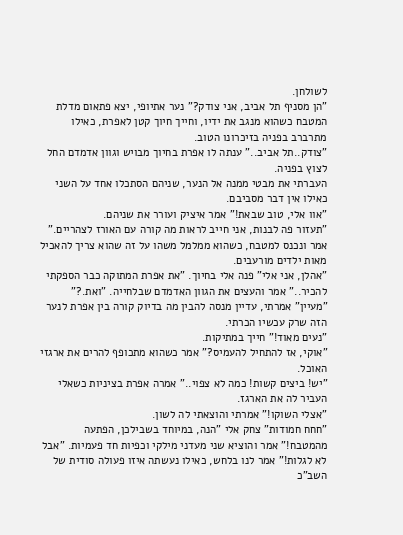לשולחן.
"הן מסניף תל אביב, אני צודק?" נער אתיופי, יצא פתאום מדלת המטבח כשהוא מנגב את ידיו, וחייך חיוך קטן לאפרת, כאילו מתרברב בפניה בזיכרונו הטוב.
"צודק..תל אביב.." ענתה לו אפרת בחיוך מבויש וגוון אדמדם החל לצוץ בפניה.
העברתי את מבטי ממנה אל הנער, שניהם הסתכלו אחד על השני כאילו אין דבר מסביבם.
"אוו אלי, טוב שבאת!" אמר איציק ועורר את שניהם.
"תעזור פה לבנות, אני חייב לראות מה קורה עם האורז לצהריים." אמר ונכנס למטבח, כשהוא ממלמל משהו על זה שהוא צריך להאכיל מאות ילדים מורעבים.
"אהלן, אני אלי" פנה אלי בחיוך. "את אפרת המתוקה כבר הספקתי להכיר.." אמר והעצים את הגוון האדמדם שבלחייה. "ואת.?"
"מעיין" אמרתי, עדיין מנסה להבין מה בדיוק קורה בין אפרת לנער הזה שרק עכשיו הכרתי.
"נעים מאוד!" חייך במתיקות.
"אוקי, אז להתחיל להעמיס?" אמר כשהוא מתכופף להרים את ארגזי האוכל.
"יש! ביצים קשות! כמה לא צפוי.." אמרה אפרת בציניות כשאלי העביר לה את הארגז.
"אצלי השוקו!" אמרתי והוצאתי לה לשון.
"חחח חמודות" צחק אלי "הנה, במיוחד בשבילכן, הפתעה מהמטבח!" אמר והוציא שני מעדני מילקי וכפיות חד פעמיות. "אבל לא לגלות!" אמר לנו בלחש, כאילו נעשתה איזו פעולה סודית של השב"כ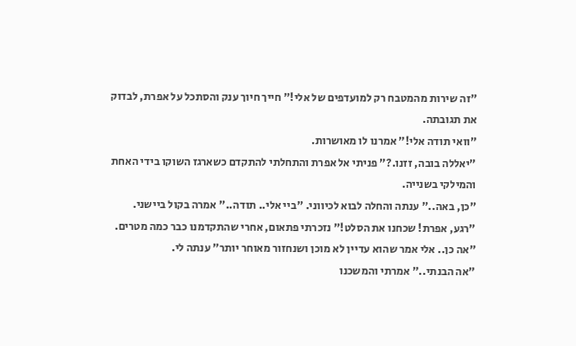"זה שירות מהמטבח רק למועדפים של אלי!" חייך חיוך ענק והסתכל על אפרת, לבדוק את תגובתה.
"וואי תודה אלי!" אמרנו לו מאושרות.
"יאללה בובה, זזנו.?" פניתי אל אפרת והתחלתי להתקדם כשארגז השוקו בידי האחת והמילקי בשנייה.
"כן, באה.." ענתה והחלה לבוא לכיווני. "ביי אלי.. תודה.." אמרה בקול ביישני.
"רגע, אפרת! שכחנו את הסלט!" נזכרתי פתאום, אחרי שהתקדמנו כבר כמה מטרים.
"אה כן.. אלי אמר שהוא עדיין לא מוכן ושנחזור מאוחר יותר" ענתה לי.
"אה הבנתי.." אמרתי והמשכנו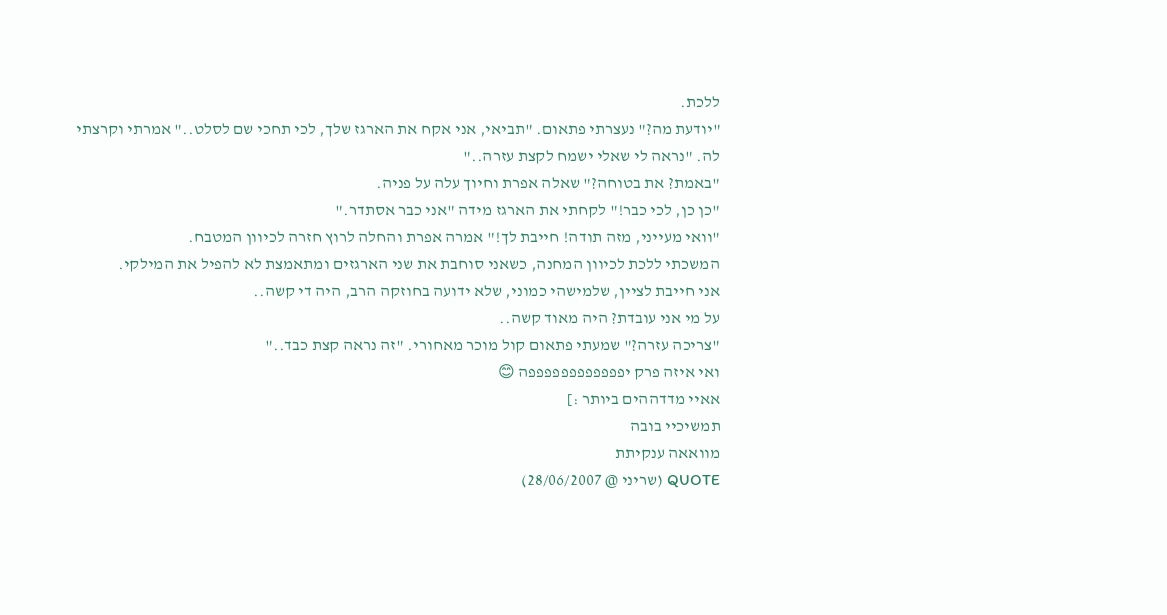ללכת.
"יודעת מה?" נעצרתי פתאום. "תביאי, אני אקח את הארגז שלך, לכי תחכי שם לסלט.." אמרתי וקרצתי לה. "נראה לי שאלי ישמח לקצת עזרה.."
"באמת? את בטוחה?" שאלה אפרת וחיוך עלה על פניה.
"כן כן, לכי כבר!" לקחתי את הארגז מידה "אני כבר אסתדר."
"וואי מעייני, מזה תודה! חייבת לך!" אמרה אפרת והחלה לרוץ חזרה לכיוון המטבח.
המשכתי ללכת לכיוון המחנה, כשאני סוחבת את שני הארגזים ומתאמצת לא להפיל את המילקי.
אני חייבת לציין, שלמישהי כמוני, שלא ידועה בחוזקה הרב, היה די קשה..
על מי אני עובדת? היה מאוד קשה..
"צריכה עזרה?" שמעתי פתאום קול מוכר מאחורי. "זה נראה קצת כבד.."
ואי איזה פרק יפפפפפפפפפפפפה 😊
אאיי מדדההים ביותר :]
תמשיכיי בובה
מוואאה ענקיתת
QUOTE (שריני @ 28/06/2007)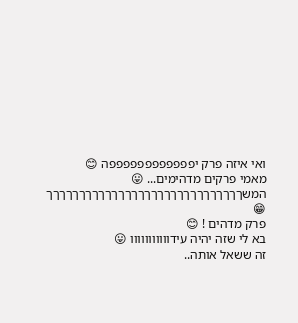ואי איזה פרק יפפפפפפפפפפפפה 😊
מאמי פרקים מדהימים... 😛
המשךךךךךךךךךךךךךךךךךךךךךךךךךךךךךך 😁
פרק מדהים ! 😊
בא לי שזה יהיה עידווווווווווו 😛
זה ששאל אותה..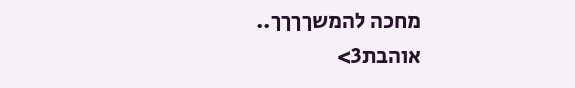מחכה להמשךךךך..
אוהבת3>